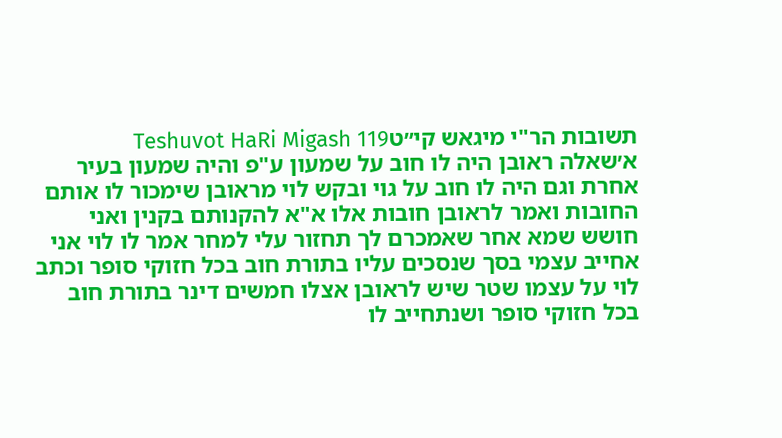תשובות הר"י מיגאש קי״טTeshuvot HaRi Migash 119
א׳שאלה ראובן היה לו חוב על שמעון ע"פ והיה שמעון בעיר אחרת וגם היה לו חוב על גוי ובקש לוי מראובן שימכור לו אותם החובות ואמר לראובן חובות אלו א"א להקנותם בקנין ואני חושש שמא אחר שאמכרם לך תחזור עלי למחר אמר לו לוי אני אחייב עצמי בסך שנסכים עליו בתורת חוב בכל חזוקי סופר וכתב לוי על עצמו שטר שיש לראובן אצלו חמשים דינר בתורת חוב בכל חזוקי סופר ושנתחייב לו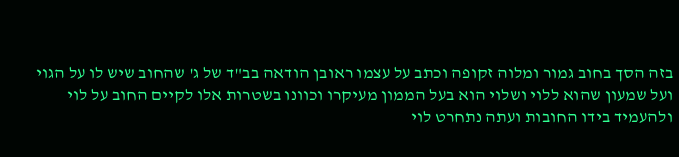בזה הסך בחוב גמור ומלוה זקופה וכתב על עצמו ראובן הודאה בב"ד של ג' שהחוב שיש לו על הגוי ועל שמעון שהוא ללוי ושלוי הוא בעל הממון מעיקרו וכוונו בשטרות אלו לקיים החוב על לוי ולהעמיד בידו החובות ועתה נתחרט לוי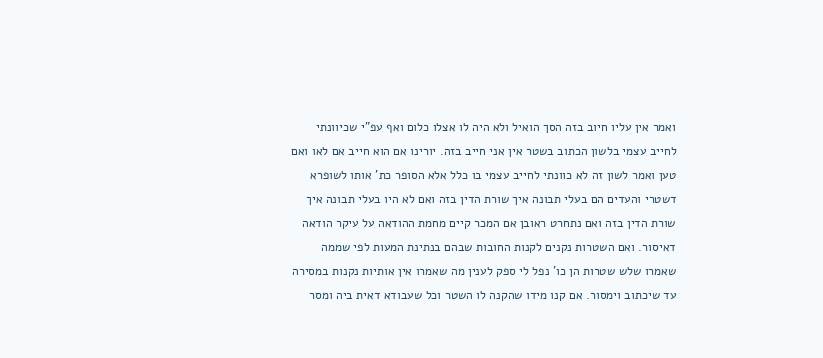ואמר אין עליו חיוב בזה הסך הואיל ולא היה לו אצלו כלום ואף עפ"י שכיוונתי לחייב עצמי בלשון הכתוב בשטר אין אני חייב בזה. יורינו אם הוא חייב אם לאו ואם טען ואמר לשון זה לא כוונתי לחייב עצמי בו כלל אלא הסופר כת' אותו לשופרא דשטרי והעדים הם בעלי תבונה איך שורת הדין בזה ואם לא היו בעלי תבונה איך שורת הדין בזה ואם נתחרט ראובן אם המכר קיים מחמת ההודאה על עיקר הודאה דאיסור. ואם השטרות נקנים לקנות החובות שבהם בנתינת המעות לפי שממה שאמרו שלש שטרות הן כו' נפל לי ספק לענין מה שאמרו אין אותיות נקנות במסירה עד שיכתוב וימסור. אם קנו מידו שהקנה לו השטר וכל שעבודא דאית ביה ומסר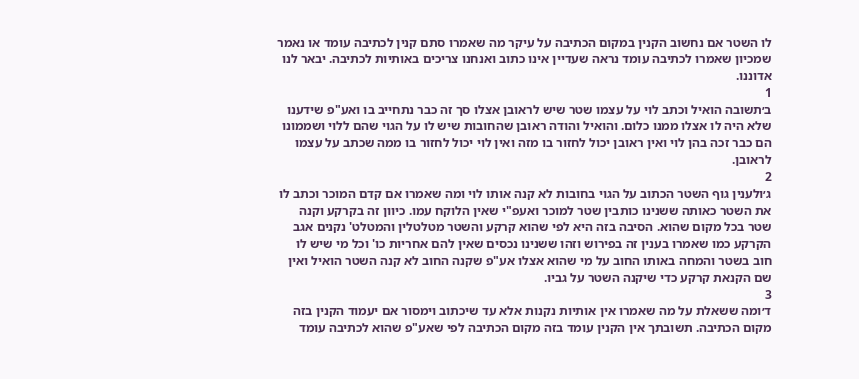לו השטר אם נחשוב הקנין במקום הכתיבה על עיקר מה שאמרו סתם קנין לכתיבה עומד או נאמר שמכיון שאמרו לכתיבה עומד נראה שעדיין אינו כתוב ואנחנו צריכים באותיות לכתיבה. יבאר לנו אדוננו.
1
ב׳תשובה הואיל וכתב לוי על עצמו שטר שיש לראובן אצלו סך זה כבר נתחייב בו ואע"פ שידענו שלא היה לו אצלו ממנו כלום. והואיל והודה ראובן שהחובות שיש לו על הגוי שהם ללוי ושממונו הם כבר זכה בהן לוי ואין ראובן יכול לחזור בו מזה ואין לוי יכול לחזור בו ממה שכתב על עצמו לראובן.
2
ג׳ולענין גוף השטר הכתוב על הגוי בחובות לא קנה אותו לוי ומה שאמרו אם קדם המוכר וכתב לו את השטר כאותה ששנינו כותבין שטר למוכר ואעפ"י שאין הלוקח עמו. כיוון זה בקרקע וקנה שטר בכל מקום שהוא. הסיבה בזה היא לפי שהוא קרקע והשטר מטלטלין והמטלט' נקנים אגב הקרקע כמו שאמרו בענין זה בפירוש וזהו ששנינו נכסים שאין להם אחריות כו' וכל מי שיש לו חוב בשטר והמחה באותו החוב על מי שהוא אצלו אע"פ שקנה החוב לא קנה השטר הואיל ואין שם הקנאת קרקע כדי שיקנה השטר על גביו.
3
ד׳ומה ששאלת על מה שאמרו אין אותיות נקנות אלא עד שיכתוב וימסור אם יעמוד הקנין בזה מקום הכתיבה. תשובתך אין הקנין עומד בזה מקום הכתיבה לפי שאע"פ שהוא לכתיבה עומד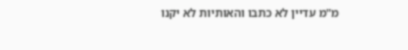מ"מ עדיין לא כתבו והאותיות לא יקנו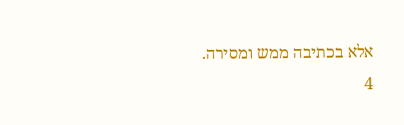אלא בכתיבה ממש ומסירה.
4